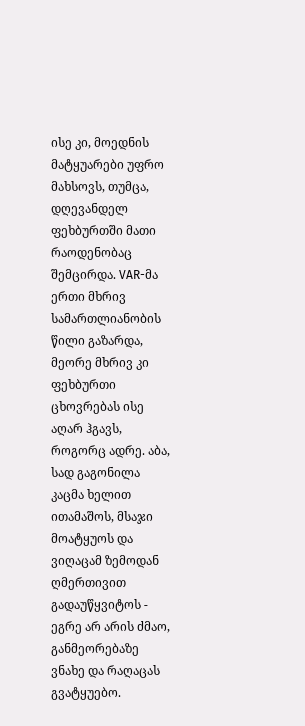ისე კი, მოედნის მატყუარები უფრო მახსოვს, თუმცა, დღევანდელ ფეხბურთში მათი რაოდენობაც შემცირდა. VAR-მა ერთი მხრივ სამართლიანობის წილი გაზარდა, მეორე მხრივ კი ფეხბურთი ცხოვრებას ისე აღარ ჰგავს, როგორც ადრე. აბა, სად გაგონილა კაცმა ხელით ითამაშოს, მსაჯი მოატყუოს და ვიღაცამ ზემოდან ღმერთივით გადაუწყვიტოს - ეგრე არ არის ძმაო, განმეორებაზე ვნახე და რაღაცას გვატყუებო.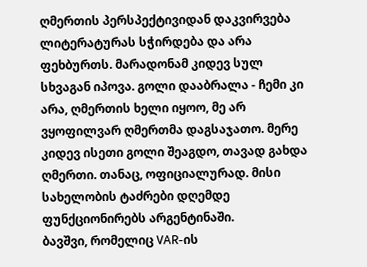ღმერთის პერსპექტივიდან დაკვირვება ლიტერატურას სჭირდება და არა ფეხბურთს. მარადონამ კიდევ სულ სხვაგან იპოვა. გოლი დააბრალა - ჩემი კი არა, ღმერთის ხელი იყოო, მე არ ვყოფილვარ ღმერთმა დაგსაჯათო. მერე კიდევ ისეთი გოლი შეაგდო, თავად გახდა ღმერთი. თანაც, ოფიციალურად. მისი სახელობის ტაძრები დღემდე ფუნქციონირებს არგენტინაში.
ბავშვი, რომელიც VAR-ის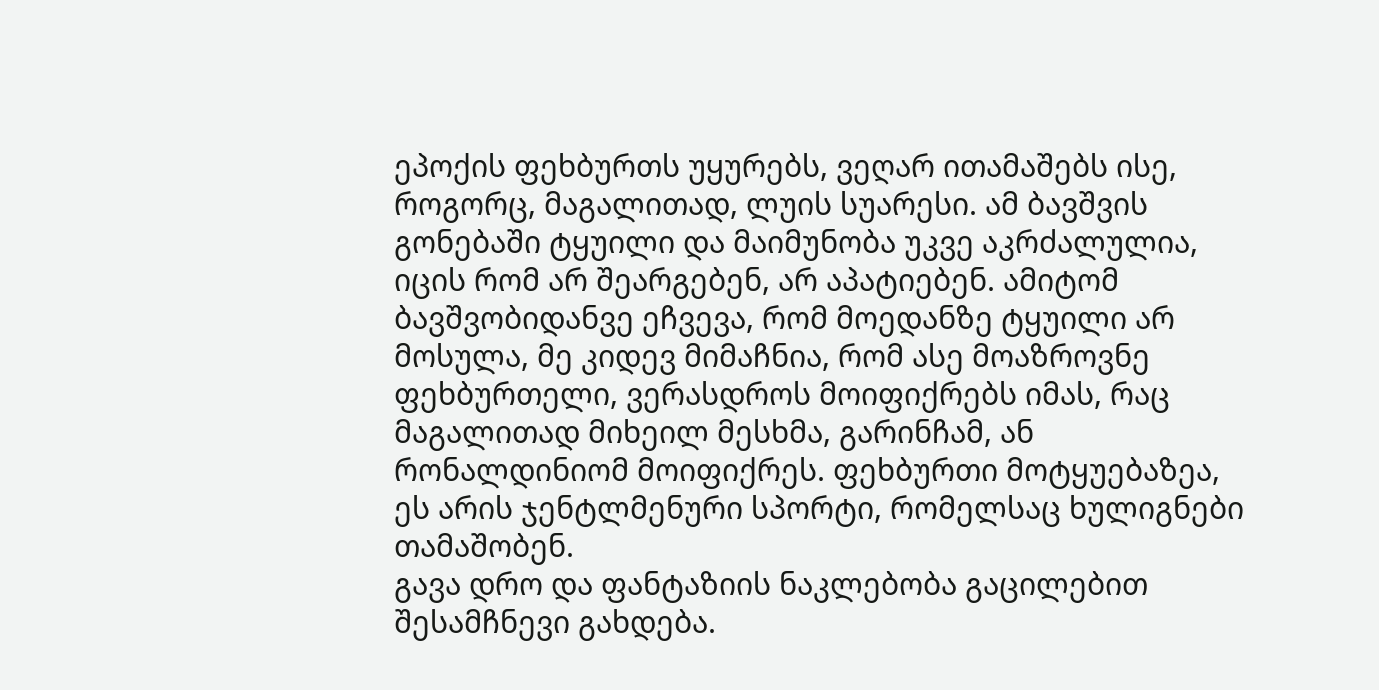ეპოქის ფეხბურთს უყურებს, ვეღარ ითამაშებს ისე, როგორც, მაგალითად, ლუის სუარესი. ამ ბავშვის გონებაში ტყუილი და მაიმუნობა უკვე აკრძალულია, იცის რომ არ შეარგებენ, არ აპატიებენ. ამიტომ ბავშვობიდანვე ეჩვევა, რომ მოედანზე ტყუილი არ მოსულა, მე კიდევ მიმაჩნია, რომ ასე მოაზროვნე ფეხბურთელი, ვერასდროს მოიფიქრებს იმას, რაც მაგალითად მიხეილ მესხმა, გარინჩამ, ან რონალდინიომ მოიფიქრეს. ფეხბურთი მოტყუებაზეა, ეს არის ჯენტლმენური სპორტი, რომელსაც ხულიგნები თამაშობენ.
გავა დრო და ფანტაზიის ნაკლებობა გაცილებით შესამჩნევი გახდება.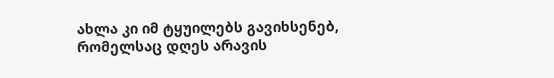ახლა კი იმ ტყუილებს გავიხსენებ, რომელსაც დღეს არავის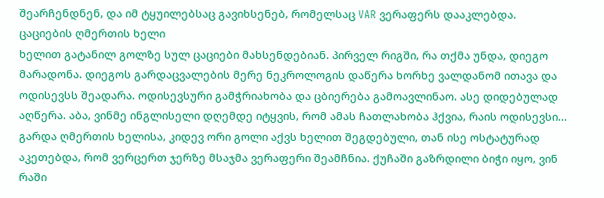შეარჩენდნენ, და იმ ტყუილებსაც გავიხსენებ, რომელსაც VAR ვერაფერს დააკლებდა.
ცაციების ღმერთის ხელი
ხელით გატანილ გოლზე სულ ცაციები მახსენდებიან. პირველ რიგში, რა თქმა უნდა, დიეგო მარადონა. დიეგოს გარდაცვალების მერე ნეკროლოგის დაწერა ხორხე ვალდანომ ითავა და ოდისევსს შეადარა. ოდისევსური გამჭრიახობა და ცბიერება გამოავლინაო. ასე დიდებულად აღწერა. აბა, ვინმე ინგლისელი დღემდე იტყვის, რომ ამას ჩათლახობა ჰქვია, რაის ოდისევსი... გარდა ღმერთის ხელისა, კიდევ ორი გოლი აქვს ხელით შეგდებული, თან ისე ოსტატურად აკეთებდა, რომ ვერცერთ ჯერზე მსაჯმა ვერაფერი შეამჩნია. ქუჩაში გაზრდილი ბიჭი იყო, ვინ რაში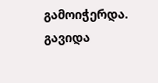გამოიჭერდა.
გავიდა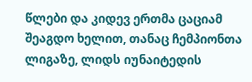წლები და კიდევ ერთმა ცაციამ შეაგდო ხელით, თანაც ჩემპიონთა ლიგაზე, ლიდს იუნაიტედის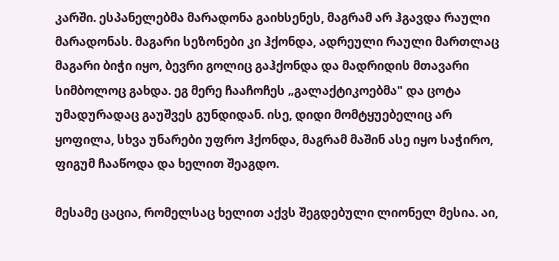კარში. ესპანელებმა მარადონა გაიხსენეს, მაგრამ არ ჰგავდა რაული მარადონას. მაგარი სეზონები კი ჰქონდა, ადრეული რაული მართლაც მაგარი ბიჭი იყო, ბევრი გოლიც გაჰქონდა და მადრიდის მთავარი სიმბოლოც გახდა. ეგ მერე ჩააჩოჩეს „გალაქტიკოებმა" და ცოტა უმადურადაც გაუშვეს გუნდიდან. ისე, დიდი მომტყუებელიც არ ყოფილა, სხვა უნარები უფრო ჰქონდა, მაგრამ მაშინ ასე იყო საჭირო, ფიგუმ ჩააწოდა და ხელით შეაგდო.

მესამე ცაცია, რომელსაც ხელით აქვს შეგდებული ლიონელ მესია. აი,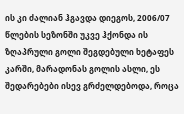ის კი ძალიან ჰგავდა დიეგოს, 2006/07 წლების სეზონში უკვე ჰქონდა ის ზღაპრული გოლი შეგდებული ხეტაფეს კარში, მარადონას გოლის ასლი, ეს შედარებები ისევ გრძელდებოდა, როცა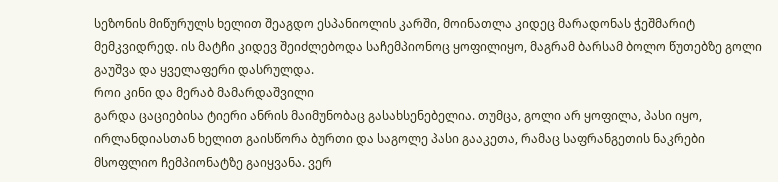სეზონის მიწურულს ხელით შეაგდო ესპანიოლის კარში, მოინათლა კიდეც მარადონას ჭეშმარიტ მემკვიდრედ. ის მატჩი კიდევ შეიძლებოდა საჩემპიონოც ყოფილიყო, მაგრამ ბარსამ ბოლო წუთებზე გოლი გაუშვა და ყველაფერი დასრულდა.
როი კინი და მერაბ მამარდაშვილი
გარდა ცაციებისა ტიერი ანრის მაიმუნობაც გასახსენებელია. თუმცა, გოლი არ ყოფილა, პასი იყო, ირლანდიასთან ხელით გაისწორა ბურთი და საგოლე პასი გააკეთა, რამაც საფრანგეთის ნაკრები მსოფლიო ჩემპიონატზე გაიყვანა. ვერ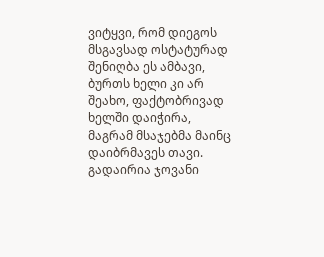ვიტყვი, რომ დიეგოს მსგავსად ოსტატურად შენიღბა ეს ამბავი, ბურთს ხელი კი არ შეახო, ფაქტობრივად ხელში დაიჭირა, მაგრამ მსაჯებმა მაინც დაიბრმავეს თავი. გადაირია ჯოვანი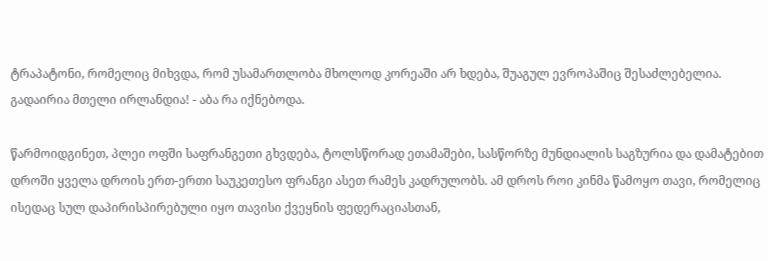ტრაპატონი, რომელიც მიხვდა, რომ უსამართლობა მხოლოდ კორეაში არ ხდება, შუაგულ ევროპაშიც შესაძლებელია. გადაირია მთელი ირლანდია! - აბა რა იქნებოდა.

წარმოიდგინეთ, პლეი ოფში საფრანგეთი გხვდება, ტოლსწორად ეთამაშები, სასწორზე მუნდიალის საგზურია და დამატებით დროში ყველა დროის ერთ-ერთი საუკეთესო ფრანგი ასეთ რამეს კადრულობს. ამ დროს როი კინმა წამოყო თავი, რომელიც ისედაც სულ დაპირისპირებული იყო თავისი ქვეყნის ფედერაციასთან,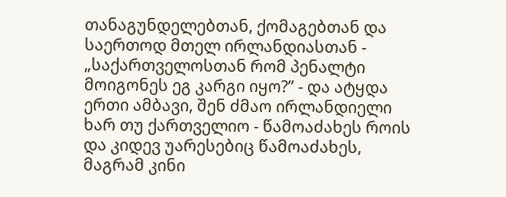თანაგუნდელებთან, ქომაგებთან და საერთოდ მთელ ირლანდიასთან - „საქართველოსთან რომ პენალტი მოიგონეს ეგ კარგი იყო?” - და ატყდა ერთი ამბავი, შენ ძმაო ირლანდიელი ხარ თუ ქართველიო - წამოაძახეს როის და კიდევ უარესებიც წამოაძახეს, მაგრამ კინი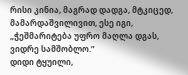რისი კინია, მაგრად დადგა, მტკიცედ, მამარდაშვილივით, ესე იგი, „ჭეშმარიტება უფრო მაღლა დგას, ვიდრე სამშობლო.”
დიდი ტყუილი,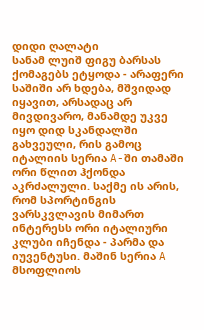დიდი ღალატი
სანამ ლუიშ ფიგუ ბარსას ქომაგებს ეტყოდა - არაფერი საშიში არ ხდება, მშვიდად იყავით, არსადაც არ მივდივარო, მანამდე უკვე იყო დიდ სკანდალში გახვეული, რის გამოც იტალიის სერია A-ში თამაში ორი წლით ჰქონდა აკრძალული. საქმე ის არის, რომ სპორტინგის ვარსკვლავის მიმართ ინტერესს ორი იტალიური კლუბი იჩენდა - პარმა და იუვენტუსი. მაშინ სერია A მსოფლიოს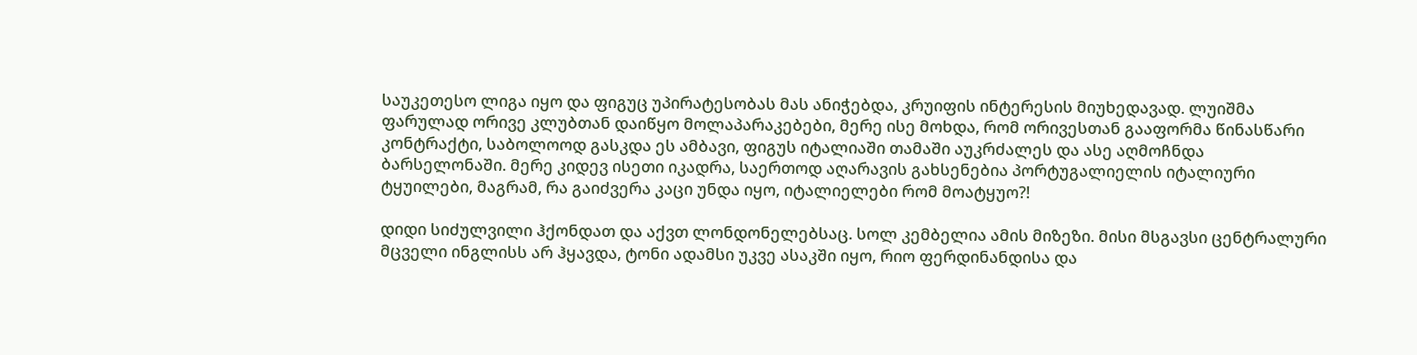საუკეთესო ლიგა იყო და ფიგუც უპირატესობას მას ანიჭებდა, კრუიფის ინტერესის მიუხედავად. ლუიშმა ფარულად ორივე კლუბთან დაიწყო მოლაპარაკებები, მერე ისე მოხდა, რომ ორივესთან გააფორმა წინასწარი კონტრაქტი, საბოლოოდ გასკდა ეს ამბავი, ფიგუს იტალიაში თამაში აუკრძალეს და ასე აღმოჩნდა ბარსელონაში. მერე კიდევ ისეთი იკადრა, საერთოდ აღარავის გახსენებია პორტუგალიელის იტალიური ტყუილები, მაგრამ, რა გაიძვერა კაცი უნდა იყო, იტალიელები რომ მოატყუო?!

დიდი სიძულვილი ჰქონდათ და აქვთ ლონდონელებსაც. სოლ კემბელია ამის მიზეზი. მისი მსგავსი ცენტრალური მცველი ინგლისს არ ჰყავდა, ტონი ადამსი უკვე ასაკში იყო, რიო ფერდინანდისა და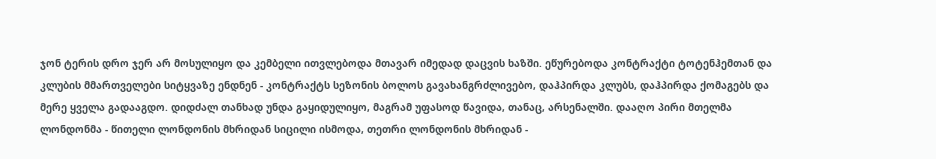ჯონ ტერის დრო ჯერ არ მოსულიყო და კემბელი ითვლებოდა მთავარ იმედად დაცვის ხაზში. ეწურებოდა კონტრაქტი ტოტენჰემთან და კლუბის მმართველები სიტყვაზე ენდნენ - კონტრაქტს სეზონის ბოლოს გავახანგრძლივებო, დაჰპირდა კლუბს, დაჰპირდა ქომაგებს და მერე ყველა გადააგდო. დიდძალ თანხად უნდა გაყიდულიყო, მაგრამ უფასოდ წავიდა, თანაც, არსენალში. დააღო პირი მთელმა ლონდონმა - წითელი ლონდონის მხრიდან სიცილი ისმოდა, თეთრი ლონდონის მხრიდან -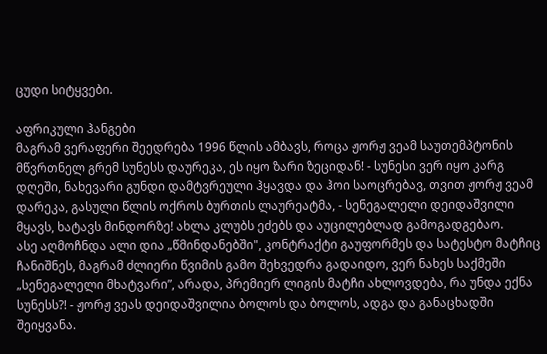ცუდი სიტყვები.

აფრიკული ჰანგები
მაგრამ ვერაფერი შეედრება 1996 წლის ამბავს, როცა ჟორჟ ვეამ საუთემპტონის მწვრთნელ გრემ სუნესს დაურეკა, ეს იყო ზარი ზეციდან! - სუნესი ვერ იყო კარგ დღეში, ნახევარი გუნდი დამტვრეული ჰყავდა და ჰოი საოცრებავ, თვით ჟორჟ ვეამ დარეკა, გასული წლის ოქროს ბურთის ლაურეატმა, - სენეგალელი დეიდაშვილი მყავს, ხატავს მინდორზე! ახლა კლუბს ეძებს და აუცილებლად გამოგადგებაო.
ასე აღმოჩნდა ალი დია „წმინდანებში", კონტრაქტი გაუფორმეს და სატესტო მატჩიც ჩანიშნეს, მაგრამ ძლიერი წვიმის გამო შეხვედრა გადაიდო, ვერ ნახეს საქმეში „სენეგალელი მხატვარი”, არადა, პრემიერ ლიგის მატჩი ახლოვდება, რა უნდა ექნა სუნესს?! - ჟორჟ ვეას დეიდაშვილია ბოლოს და ბოლოს, ადგა და განაცხადში შეიყვანა.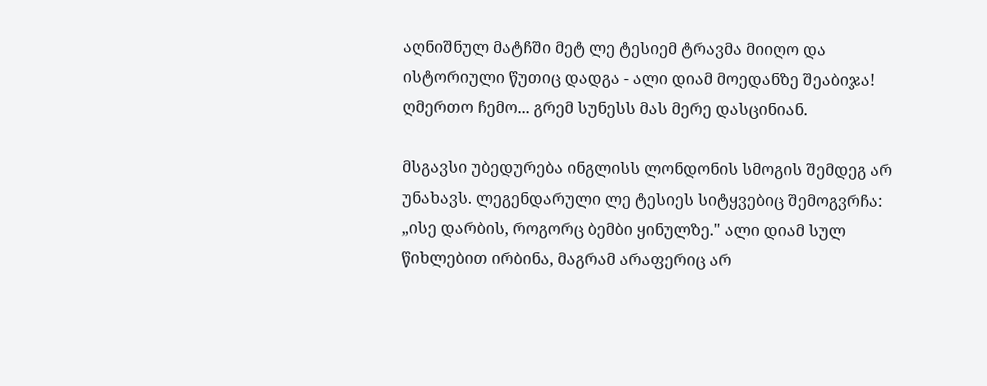აღნიშნულ მატჩში მეტ ლე ტესიემ ტრავმა მიიღო და ისტორიული წუთიც დადგა - ალი დიამ მოედანზე შეაბიჯა! ღმერთო ჩემო... გრემ სუნესს მას მერე დასცინიან.

მსგავსი უბედურება ინგლისს ლონდონის სმოგის შემდეგ არ უნახავს. ლეგენდარული ლე ტესიეს სიტყვებიც შემოგვრჩა: „ისე დარბის, როგორც ბემბი ყინულზე." ალი დიამ სულ წიხლებით ირბინა, მაგრამ არაფერიც არ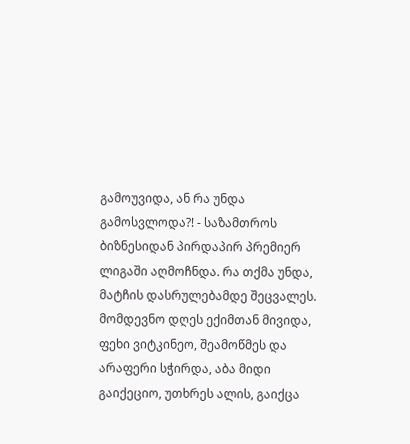გამოუვიდა, ან რა უნდა გამოსვლოდა?! - საზამთროს ბიზნესიდან პირდაპირ პრემიერ ლიგაში აღმოჩნდა. რა თქმა უნდა, მატჩის დასრულებამდე შეცვალეს. მომდევნო დღეს ექიმთან მივიდა, ფეხი ვიტკინეო, შეამოწმეს და არაფერი სჭირდა, აბა მიდი გაიქეციო, უთხრეს ალის, გაიქცა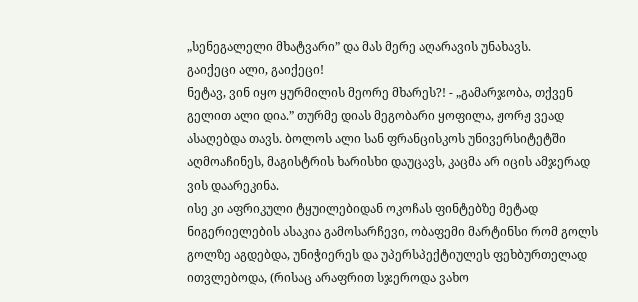„სენეგალელი მხატვარი” და მას მერე აღარავის უნახავს.
გაიქეცი ალი, გაიქეცი!
ნეტავ, ვინ იყო ყურმილის მეორე მხარეს?! - „გამარჯობა, თქვენ გელით ალი დია.” თურმე დიას მეგობარი ყოფილა, ჟორჟ ვეად ასაღებდა თავს. ბოლოს ალი სან ფრანცისკოს უნივერსიტეტში აღმოაჩინეს, მაგისტრის ხარისხი დაუცავს, კაცმა არ იცის ამჯერად ვის დაარეკინა.
ისე კი აფრიკული ტყუილებიდან ოკოჩას ფინტებზე მეტად ნიგერიელების ასაკია გამოსარჩევი, ობაფემი მარტინსი რომ გოლს გოლზე აგდებდა, უნიჭიერეს და უპერსპექტიულეს ფეხბურთელად ითვლებოდა, (რისაც არაფრით სჯეროდა ვახო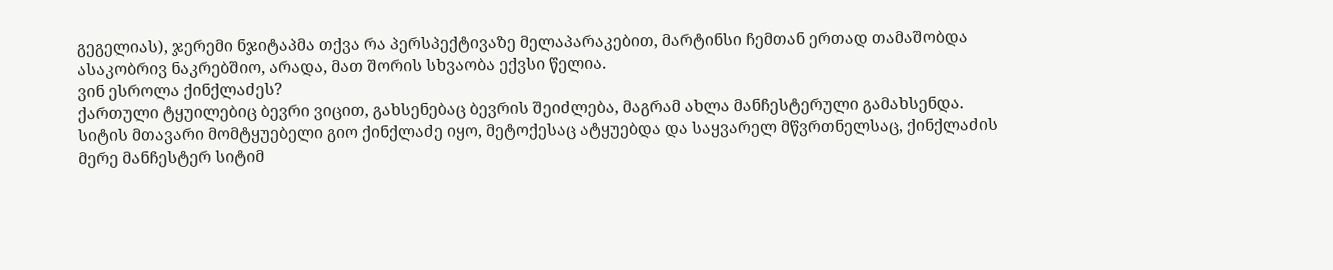გეგელიას), ჯერემი ნჯიტაპმა თქვა რა პერსპექტივაზე მელაპარაკებით, მარტინსი ჩემთან ერთად თამაშობდა ასაკობრივ ნაკრებშიო, არადა, მათ შორის სხვაობა ექვსი წელია.
ვინ ესროლა ქინქლაძეს?
ქართული ტყუილებიც ბევრი ვიცით, გახსენებაც ბევრის შეიძლება, მაგრამ ახლა მანჩესტერული გამახსენდა. სიტის მთავარი მომტყუებელი გიო ქინქლაძე იყო, მეტოქესაც ატყუებდა და საყვარელ მწვრთნელსაც, ქინქლაძის მერე მანჩესტერ სიტიმ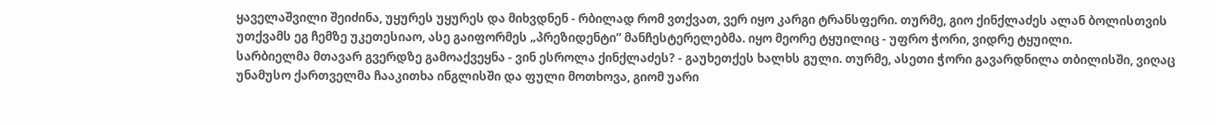ყაველაშვილი შეიძინა, უყურეს უყურეს და მიხვდნენ - რბილად რომ ვთქვათ, ვერ იყო კარგი ტრანსფერი. თურმე, გიო ქინქლაძეს ალან ბოლისთვის უთქვამს ეგ ჩემზე უკეთესიაო, ასე გაიფორმეს „პრეზიდენტი” მანჩესტერელებმა. იყო მეორე ტყუილიც - უფრო ჭორი, ვიდრე ტყუილი.
სარბიელმა მთავარ გვერდზე გამოაქვეყნა - ვინ ესროლა ქინქლაძეს? - გაუხეთქეს ხალხს გული. თურმე, ასეთი ჭორი გავარდნილა თბილისში, ვიღაც უნამუსო ქართველმა ჩააკითხა ინგლისში და ფული მოთხოვა, გიომ უარი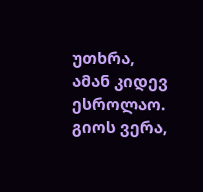უთხრა, ამან კიდევ ესროლაო. გიოს ვერა,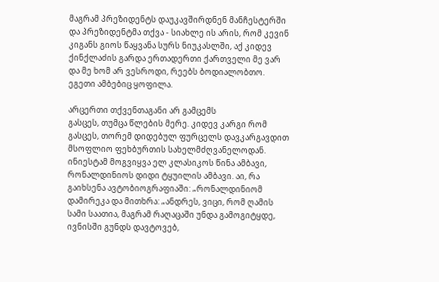მაგრამ პრეზიდენტს დაუკავშირდნენ მანჩესტერში და პრეზიდენტმა თქვა - სიახლე ის არის, რომ კევინ კიგანს გიოს წაყვანა სურს ნიუკასლში, აქ კიდევ ქინქლაძის გარდა ერთადერთი ქართველი მე ვარ და მე ხომ არ ვესროდი, რეებს ბოდიალობთო. ეგეთი ამბებიც ყოფილა.

არცერთი თქვენთაგანი არ გამცემს
გასცეს, თუმცა წლების მერე. კიდევ კარგი რომ გასცეს, თორემ დიდებულ ფურცელს დავკარგავდით მსოფლიო ფეხბურთის სახელმძღვანელოდან. ინიესტამ მოგვიყვა ელ კლასიკოს წინა ამბავი, რონალდინიოს დიდი ტყუილის ამბავი. აი, რა გაიხსენა ავტობიოგრაფიაში: „რონალდინიომ დამირეკა და მითხრა: „ანდრეს, ვიცი, რომ ღამის სამი საათია, მაგრამ რაღაცაში უნდა გამოგიტყდე, ივნისში გუნდს დავტოვებ,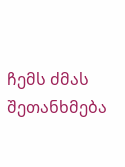ჩემს ძმას შეთანხმება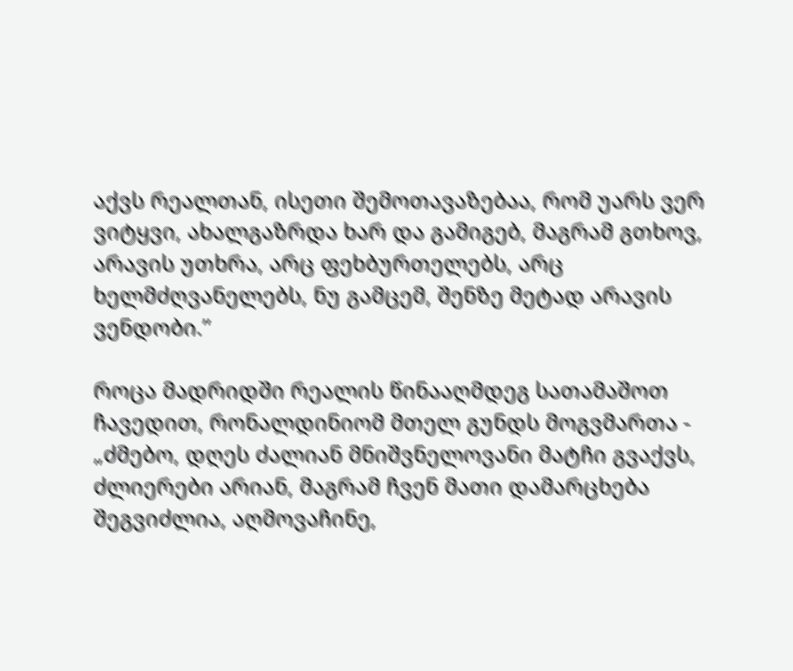აქვს რეალთან, ისეთი შემოთავაზებაა, რომ უარს ვერ ვიტყვი, ახალგაზრდა ხარ და გამიგებ, მაგრამ გთხოვ, არავის უთხრა, არც ფეხბურთელებს, არც ხელმძღვანელებს, ნუ გამცემ, შენზე მეტად არავის ვენდობი.”

როცა მადრიდში რეალის წინააღმდეგ სათამაშოთ ჩავედით, რონალდინიომ მთელ გუნდს მოგვმართა - „ძმებო, დღეს ძალიან მნიშვნელოვანი მატჩი გვაქვს, ძლიერები არიან, მაგრამ ჩვენ მათი დამარცხება შეგვიძლია, აღმოვაჩინე,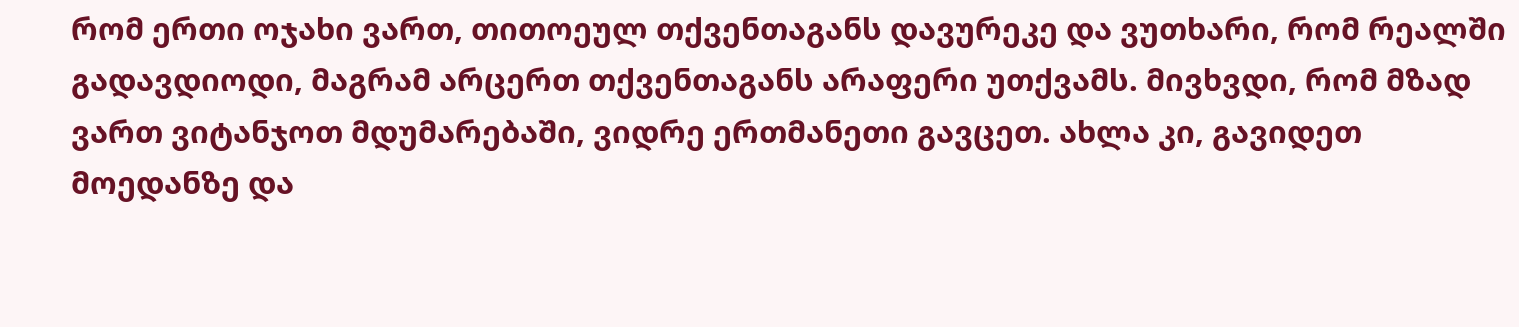რომ ერთი ოჯახი ვართ, თითოეულ თქვენთაგანს დავურეკე და ვუთხარი, რომ რეალში გადავდიოდი, მაგრამ არცერთ თქვენთაგანს არაფერი უთქვამს. მივხვდი, რომ მზად ვართ ვიტანჯოთ მდუმარებაში, ვიდრე ერთმანეთი გავცეთ. ახლა კი, გავიდეთ მოედანზე და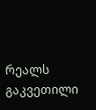რეალს გაკვეთილი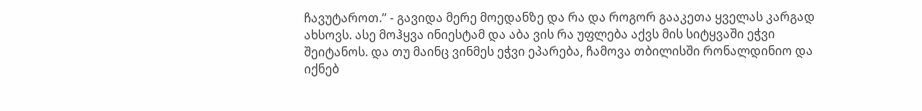ჩავუტაროთ.” - გავიდა მერე მოედანზე და რა და როგორ გააკეთა ყველას კარგად ახსოვს. ასე მოჰყვა ინიესტამ და აბა ვის რა უფლება აქვს მის სიტყვაში ეჭვი შეიტანოს. და თუ მაინც ვინმეს ეჭვი ეპარება, ჩამოვა თბილისში რონალდინიო და იქნებ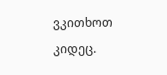ვკითხოთ კიდეც.